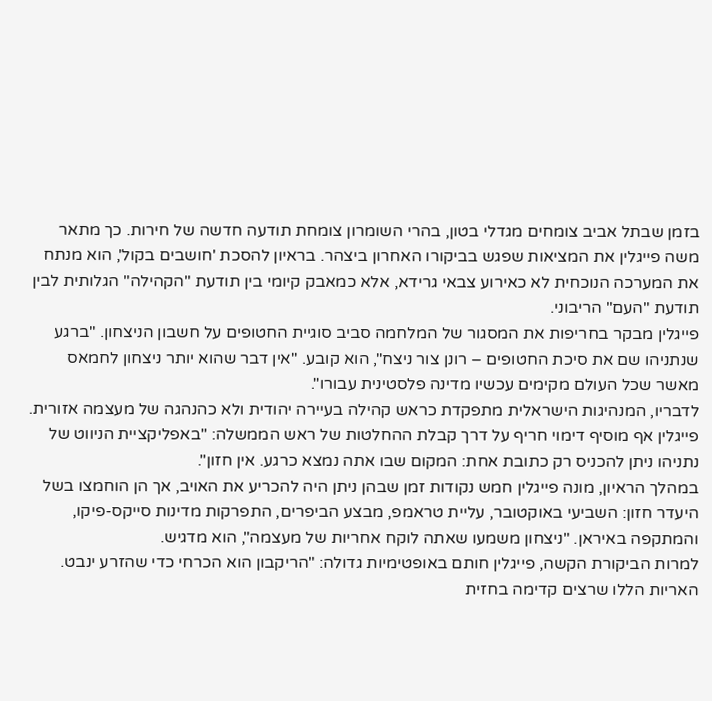בזמן שבתל אביב צומחים מגדלי בטון, בהרי השומרון צומחת תודעה חדשה של חירות. כך מתאר משה פייגלין את המציאות שפגש בביקורו האחרון ביצהר. בראיון להסכת 'חושבים בקול', הוא מנתח את המערכה הנוכחית לא כאירוע צבאי גרידא, אלא כמאבק קיומי בין תודעת "הקהילה" הגלותית לבין תודעת "העם" הריבוני.
פייגלין מבקר בחריפות את המסגור של המלחמה סביב סוגיית החטופים על חשבון הניצחון. "ברגע שנתניהו שם את סיכת החטופים – רונן צור ניצח", הוא קובע. "אין דבר שהוא יותר ניצחון לחמאס מאשר שכל העולם מקימים עכשיו מדינה פלסטינית עבורו".
לדבריו, המנהיגות הישראלית מתפקדת כראש קהילה בעיירה יהודית ולא כהנהגה של מעצמה אזורית. פייגלין אף מוסיף דימוי חריף על דרך קבלת ההחלטות של ראש הממשלה: "באפליקציית הניווט של נתניהו ניתן להכניס רק כתובת אחת: המקום שבו אתה נמצא כרגע. אין חזון".
במהלך הראיון, מונה פייגלין חמש נקודות זמן שבהן ניתן היה להכריע את האויב, אך הן הוחמצו בשל היעדר חזון: השביעי באוקטובר, עליית טראמפ, מבצע הביפרים, התפרקות מדינות סייקס-פיקו, והמתקפה באיראן. "ניצחון משמעו שאתה לוקח אחריות של מעצמה", הוא מדגיש.
למרות הביקורת הקשה, פייגלין חותם באופטימיות גדולה: "הריקבון הוא הכרחי כדי שהזרע ינבט. האריות הללו שרצים קדימה בחזית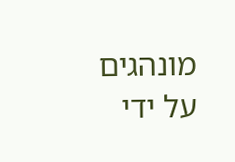מונהגים על ידי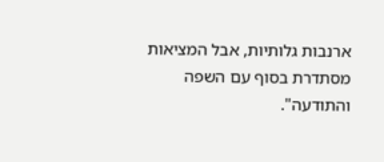ארנבות גלותיות, אבל המציאות מסתדרת בסוף עם השפה והתודעה".